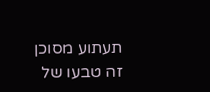תעתוע מסוכן
זה טבעו של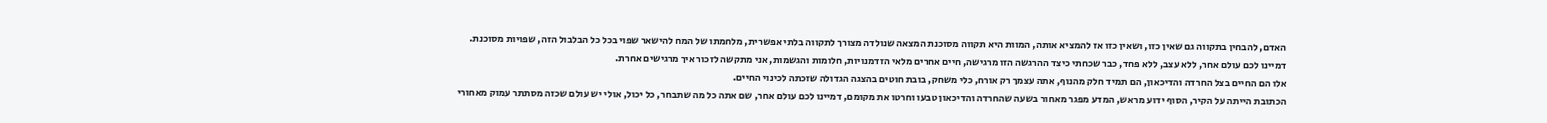האדם, להבחין בתקווה גם שאין כזו, ושאין כזו אז להמציא אותה, המוות היא תקווה מסוכנת המצאה שנולדה מצורך לתקווה בלתי אפשרית, מלחמתו של המח להישאר שפוי בכל כל הבלבול הזה, שפויות מסוכנת.
דמיינו לכם עולם אחר, ללא עצב, ללא פחד, כבר שכחתי כיצד ההרגשה הזו מרגישה, חיים אחרים מלאי הזדמנויות, חלומות והגשמות, אני מתקשה לזכור איך מרגישים אחרת.
אלו הם החיים בצל החרדה והדיכאון, הם תמיד חלק מהנוף, אתה עצמך רק אורח, כלי משחק, בובת חוטים בהצגה הגדולה שזכתה לכינוי החיים.
הכתובת הייתה על הקיר, הסוף ידוע מראש, המדע מפגר מאחור בשעה שהחרדה והדיכאון טבעו וחרטו את מקומם, דמיינו לכם עולם אחר, שם אתה כל מה שתבחר, כל יכול, אולי יש עולם שכזה מסתתר עמוק מאחורי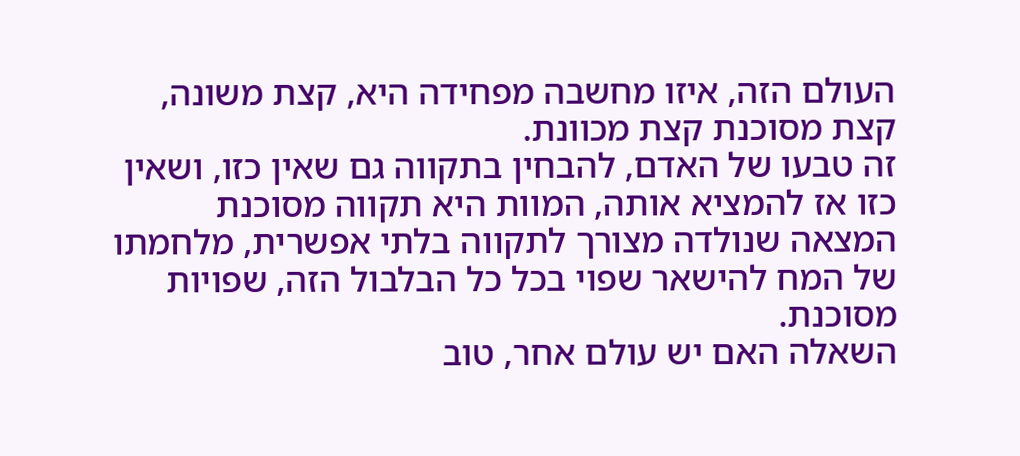העולם הזה, איזו מחשבה מפחידה היא, קצת משונה, קצת מסוכנת קצת מכוונת.
זה טבעו של האדם, להבחין בתקווה גם שאין כזו, ושאין כזו אז להמציא אותה, המוות היא תקווה מסוכנת המצאה שנולדה מצורך לתקווה בלתי אפשרית, מלחמתו של המח להישאר שפוי בכל כל הבלבול הזה, שפויות מסוכנת.
השאלה האם יש עולם אחר, טוב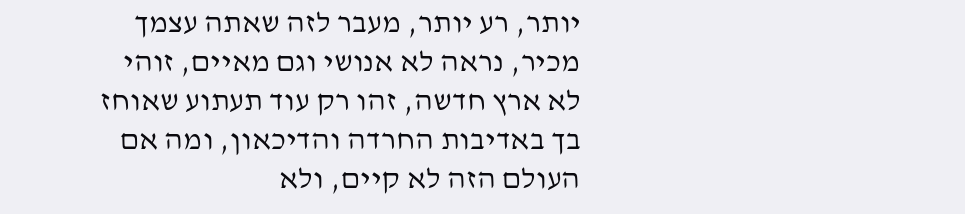יותר, רע יותר, מעבר לזה שאתה עצמך מכיר, נראה לא אנושי וגם מאיים, זוהי לא ארץ חדשה, זהו רק עוד תעתוע שאוחז בך באדיבות החרדה והדיכאון, ומה אם העולם הזה לא קיים, ולא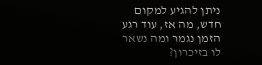ניתן להגיע למקום חדש, מה אז, עוד רגע הזמן נגמר ומה נשאר לו בזיכרון?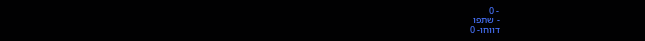- 0
- שתפו
דווחו- 0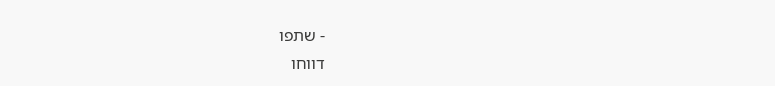- שתפו
דווחו